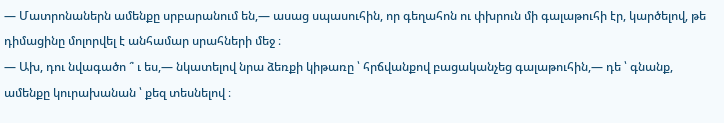— Մատրոնաներն ամենքը սրբարանում են,— ասաց սպասուհին, որ գեղահոն ու փխրուն մի գալաթուհի էր, կարծելով, թե դիմացինը մոլորվել է անհամար սրահների մեջ ։
— Ախ, դու նվագածո ՞ ւ ես,— նկատելով նրա ձեռքի կիթառը ՝ հրճվանքով բացականչեց գալաթուհին,— դե ՝ գնանք, ամենքը կուրախանան ՝ քեզ տեսնելով ։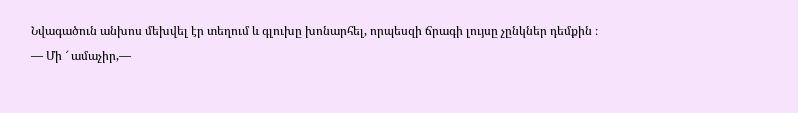Նվագածուն անխոս մեխվել էր տեղում և գլուխը խոնարհել, որպեսզի ճրագի լույսը չընկներ դեմքին ։
— Մի ՜ ամաչիր,—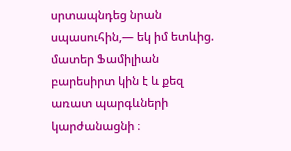սրտապնդեց նրան սպասուհին,— եկ իմ ետևից. մատեր Ֆամիլիան բարեսիրտ կին է և քեզ առատ պարգևների կարժանացնի ։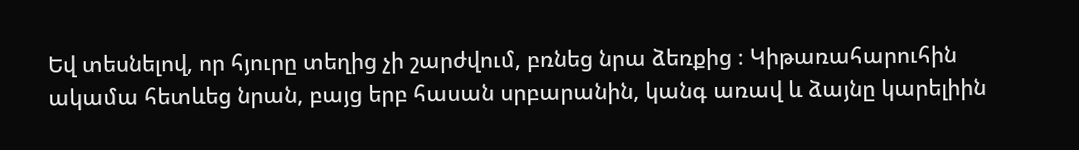Եվ տեսնելով, որ հյուրը տեղից չի շարժվում, բռնեց նրա ձեռքից ։ Կիթառահարուհին ակամա հետևեց նրան, բայց երբ հասան սրբարանին, կանգ առավ և ձայնը կարելիին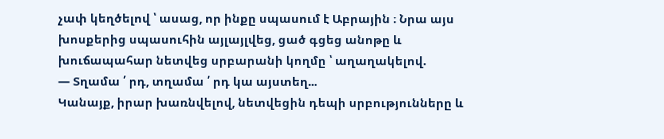չափ կեղծելով ՝ ասաց, որ ինքը սպասում է Աբրային ։ Նրա այս խոսքերից սպասուհին այլայլվեց, ցած գցեց անոթը և խուճապահար նետվեց սրբարանի կողմը ՝ աղաղակելով.
— Տղամա ՛ րդ, տղամա ՛ րդ կա այստեղ...
Կանայք, իրար խառնվելով, նետվեցին դեպի սրբությունները և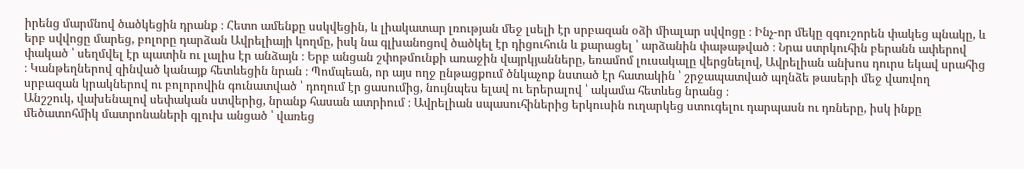իրենց մարմնով ծածկեցին դրանք ։ Հետո ամենքը սսկվեցին, և լիակատար լռության մեջ լսելի էր սրբազան օձի միալար սվվոցը ։ Ինչ-որ մեկը զգուշորեն փակեց պնակը, և երբ սվվոցը մարեց, բոլորը դարձան Ավրելիայի կողմը, իսկ նա գլխանոցով ծածկել էր դիցուհուն և քարացել ՝ արձանին փաթաթված ։ Նրա ստրկուհին բերանն ափերով փակած ՝ սեղմվել էր պատին ու լալիս էր անձայն ։ Երբ անցան շփոթմունքի առաջին վայրկյանները, եռամոմ լուսակալը վերցնելով, Ավրելիան անխոս դուրս եկավ սրահից ։ Կանթեղներով զինված կանայք հետևեցին նրան ։ Պոմպեան, որ այս ողջ ընթացքում ծնկաչոք նստած էր հատակին ՝ շրջապատված պղնձե թասերի մեջ վառվող սրբազան կրակներով ու բոլորովին գունատված ՝ դողում էր ցասումից, նույնպես ելավ ու երերալով ՝ ակամա հետևեց նրանց ։
Անշշուկ, վախենալով սեփական ստվերից, նրանք հասան ատրիում ։ Ավրելիան սպասուհիներից երկուսին ուղարկեց ստուգելու դարպասն ու դռները, իսկ ինքը մեծատոհմիկ մատրոնաների գլուխ անցած ՝ վառեց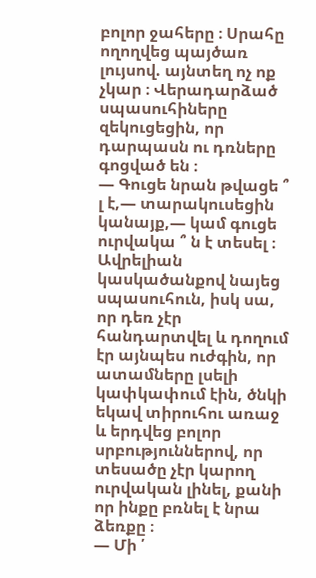բոլոր ջահերը ։ Սրահը ողողվեց պայծառ լույսով. այնտեղ ոչ ոք չկար ։ Վերադարձած սպասուհիները զեկուցեցին, որ դարպասն ու դռները գոցված են ։
— Գուցե նրան թվացե ՞ լ է,— տարակուսեցին կանայք,— կամ գուցե ուրվակա ՞ ն է տեսել ։
Ավրելիան կասկածանքով նայեց սպասուհուն, իսկ սա, որ դեռ չէր հանդարտվել և դողում էր այնպես ուժգին, որ ատամները լսելի կափկափում էին, ծնկի եկավ տիրուհու առաջ և երդվեց բոլոր սրբություններով, որ տեսածը չէր կարող ուրվական լինել, քանի որ ինքը բռնել է նրա ձեռքը ։
— Մի ՛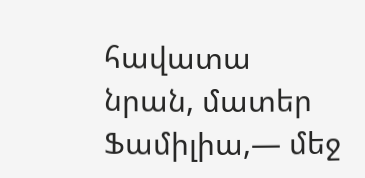հավատա նրան, մատեր Ֆամիլիա,— մեջ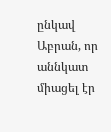ընկավ Աբրան, որ աննկատ միացել էր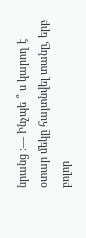նրանց ։— Ինչպե ՞ ս կարող է օտար մեկը հայտնվել տանը, երբ բոլոր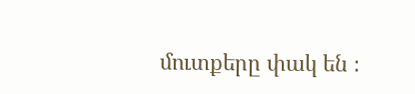մուտքերը փակ են ։